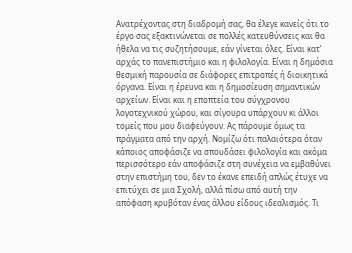Ανατρέχοντας στη διαδρομή σας, θα έλεγε κανείς ότι το έργο σας εξακτινώνεται σε πολλές κατευθύνσεις και θα ήθελα να τις συζητήσουμε, εάν γίνεται όλες. Είναι κατ’ αρχάς το πανεπιστήμιο και η φιλολογία. Είναι η δημόσια θεσμική παρουσία σε διάφορες επιτροπές ή διοικητικά όργανα. Είναι η έρευνα και η δημοσίευση σημαντικών αρχείων. Είναι και η εποπτεία του σύγχρονου λογοτεχνικού χώρου, και σίγουρα υπάρχουν κι άλλοι τομείς που μου διαφεύγουν. Ας πάρουμε όμως τα πράγματα από την αρχή. Νομίζω ότι παλαιότερα όταν κάποιος αποφάσιζε να σπουδάσει φιλολογία και ακόμα περισσότερο εάν αποφάσιζε στη συνέχεια να εμβαθύνει στην επιστήμη του, δεν το έκανε επειδή απλώς έτυχε να επιτύχει σε μια Σχολή, αλλά πίσω από αυτή την απόφαση κρυβόταν ένας άλλου είδους ιδεαλισμός. Τι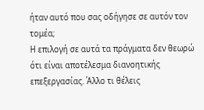ήταν αυτό που σας οδήγησε σε αυτόν τον τομέα;
Η επιλογή σε αυτά τα πράγματα δεν θεωρώ ότι είναι αποτέλεσμα διανοητικής επεξεργασίας. Άλλο τι θέλεις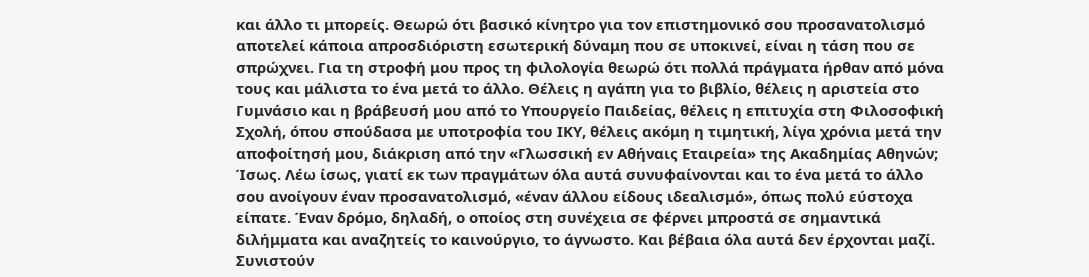και άλλο τι μπορείς. Θεωρώ ότι βασικό κίνητρο για τον επιστημονικό σου προσανατολισμό αποτελεί κάποια απροσδιόριστη εσωτερική δύναμη που σε υποκινεί, είναι η τάση που σε σπρώχνει. Για τη στροφή μου προς τη φιλολογία θεωρώ ότι πολλά πράγματα ήρθαν από μόνα τους και μάλιστα το ένα μετά το άλλο. Θέλεις η αγάπη για το βιβλίο, θέλεις η αριστεία στο Γυμνάσιο και η βράβευσή μου από το Υπουργείο Παιδείας, θέλεις η επιτυχία στη Φιλοσοφική Σχολή, όπου σπούδασα με υποτροφία του ΙΚΥ, θέλεις ακόμη η τιμητική, λίγα χρόνια μετά την αποφοίτησή μου, διάκριση από την «Γλωσσική εν Αθήναις Εταιρεία» της Ακαδημίας Αθηνών; Ίσως. Λέω ίσως, γιατί εκ των πραγμάτων όλα αυτά συνυφαίνονται και το ένα μετά το άλλο σου ανοίγουν έναν προσανατολισμό, «έναν άλλου είδους ιδεαλισμό», όπως πολύ εύστοχα είπατε. Έναν δρόμο, δηλαδή, ο οποίος στη συνέχεια σε φέρνει μπροστά σε σημαντικά διλήμματα και αναζητείς το καινούργιο, το άγνωστο. Και βέβαια όλα αυτά δεν έρχονται μαζί. Συνιστούν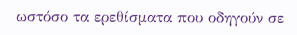ωστόσο τα ερεθίσματα που οδηγούν σε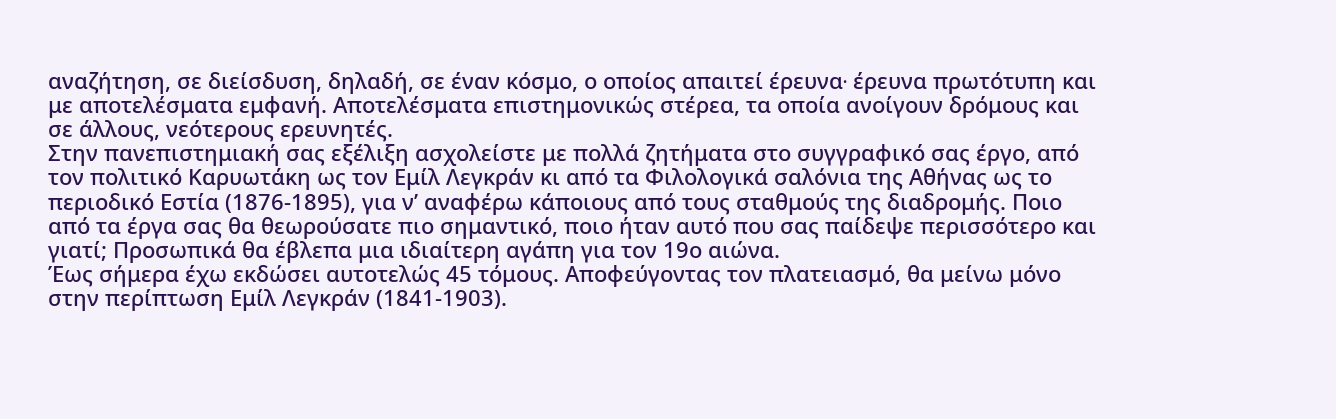αναζήτηση, σε διείσδυση, δηλαδή, σε έναν κόσμο, ο οποίος απαιτεί έρευνα∙ έρευνα πρωτότυπη και με αποτελέσματα εμφανή. Αποτελέσματα επιστημονικώς στέρεα, τα οποία ανοίγουν δρόμους και σε άλλους, νεότερους ερευνητές.
Στην πανεπιστημιακή σας εξέλιξη ασχολείστε με πολλά ζητήματα στο συγγραφικό σας έργο, από τον πολιτικό Καρυωτάκη ως τον Εμίλ Λεγκράν κι από τα Φιλολογικά σαλόνια της Αθήνας ως το περιοδικό Εστία (1876-1895), για ν’ αναφέρω κάποιους από τους σταθμούς της διαδρομής. Ποιο από τα έργα σας θα θεωρούσατε πιο σημαντικό, ποιο ήταν αυτό που σας παίδεψε περισσότερο και γιατί; Προσωπικά θα έβλεπα μια ιδιαίτερη αγάπη για τον 19ο αιώνα.
Έως σήμερα έχω εκδώσει αυτοτελώς 45 τόμους. Αποφεύγοντας τον πλατειασμό, θα μείνω μόνο στην περίπτωση Εμίλ Λεγκράν (1841-1903).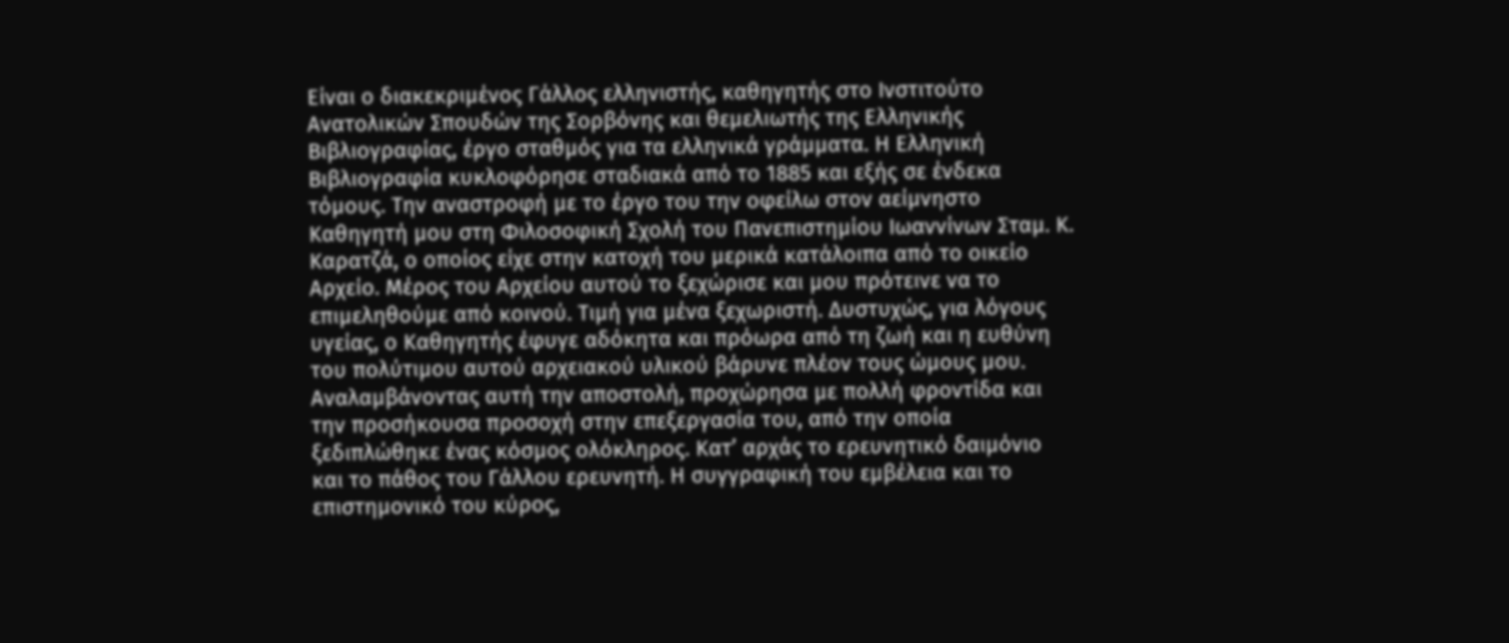Είναι ο διακεκριμένος Γάλλος ελληνιστής, καθηγητής στο Ινστιτούτο Ανατολικών Σπουδών της Σορβόνης και θεμελιωτής της Ελληνικής Βιβλιογραφίας, έργο σταθμός για τα ελληνικά γράμματα. Η Ελληνική Βιβλιογραφία κυκλοφόρησε σταδιακά από το 1885 και εξής σε ένδεκα τόμους. Την αναστροφή με το έργο του την οφείλω στον αείμνηστο Καθηγητή μου στη Φιλοσοφική Σχολή του Πανεπιστημίου Ιωαννίνων Σταμ. Κ. Καρατζά, ο οποίος είχε στην κατοχή του μερικά κατάλοιπα από το οικείο Αρχείο. Μέρος του Αρχείου αυτού το ξεχώρισε και μου πρότεινε να το επιμεληθούμε από κοινού. Τιμή για μένα ξεχωριστή. Δυστυχώς, για λόγους υγείας, ο Καθηγητής έφυγε αδόκητα και πρόωρα από τη ζωή και η ευθύνη του πολύτιμου αυτού αρχειακού υλικού βάρυνε πλέον τους ώμους μου. Αναλαμβάνοντας αυτή την αποστολή, προχώρησα με πολλή φροντίδα και την προσήκουσα προσοχή στην επεξεργασία του, από την οποία ξεδιπλώθηκε ένας κόσμος ολόκληρος. Κατ’ αρχάς το ερευνητικό δαιμόνιο και το πάθος του Γάλλου ερευνητή. Η συγγραφική του εμβέλεια και το επιστημονικό του κύρος,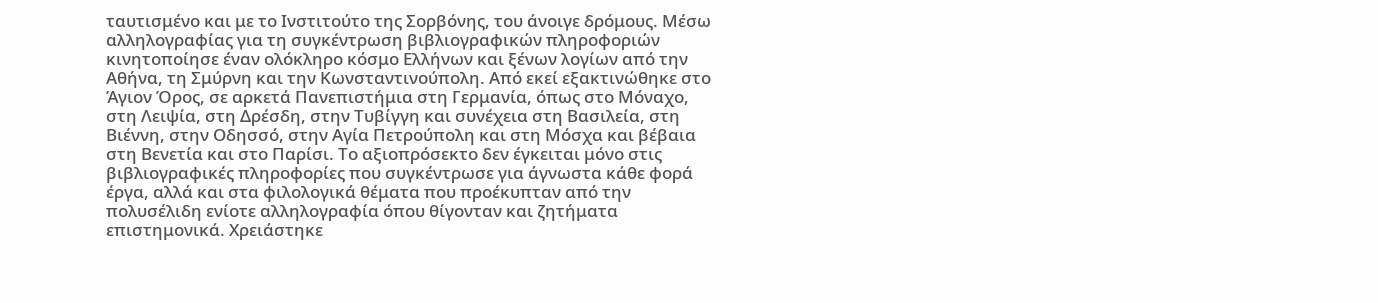ταυτισμένο και με το Ινστιτούτο της Σορβόνης, του άνοιγε δρόμους. Μέσω αλληλογραφίας για τη συγκέντρωση βιβλιογραφικών πληροφοριών κινητοποίησε έναν ολόκληρο κόσμο Ελλήνων και ξένων λογίων από την Αθήνα, τη Σμύρνη και την Κωνσταντινούπολη. Από εκεί εξακτινώθηκε στο Άγιον Όρος, σε αρκετά Πανεπιστήμια στη Γερμανία, όπως στο Μόναχο, στη Λειψία, στη Δρέσδη, στην Τυβίγγη και συνέχεια στη Βασιλεία, στη Βιέννη, στην Οδησσό, στην Αγία Πετρούπολη και στη Μόσχα και βέβαια στη Βενετία και στο Παρίσι. Το αξιοπρόσεκτο δεν έγκειται μόνο στις βιβλιογραφικές πληροφορίες που συγκέντρωσε για άγνωστα κάθε φορά έργα, αλλά και στα φιλολογικά θέματα που προέκυπταν από την πολυσέλιδη ενίοτε αλληλογραφία όπου θίγονταν και ζητήματα επιστημονικά. Χρειάστηκε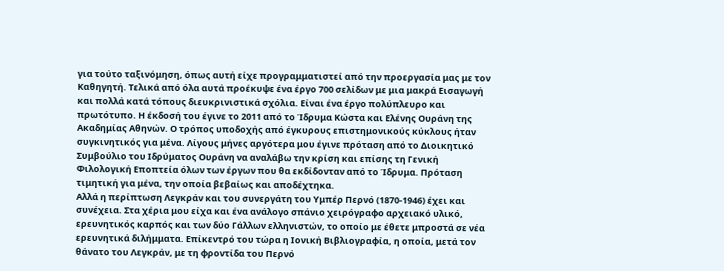για τούτο ταξινόμηση, όπως αυτή είχε προγραμματιστεί από την προεργασία μας με τον Καθηγητή. Τελικά από όλα αυτά προέκυψε ένα έργο 700 σελίδων με μια μακρά Εισαγωγή και πολλά κατά τόπους διευκρινιστικά σχόλια. Είναι ένα έργο πολύπλευρο και πρωτότυπο. Η έκδοσή του έγινε το 2011 από το Ίδρυμα Κώστα και Ελένης Ουράνη της Ακαδημίας Αθηνών. Ο τρόπος υποδοχής από έγκυρους επιστημονικούς κύκλους ήταν συγκινητικός για μένα. Λίγους μήνες αργότερα μου έγινε πρόταση από το Διοικητικό Συμβούλιο του Ιδρύματος Ουράνη να αναλάβω την κρίση και επίσης τη Γενική Φιλολογική Εποπτεία όλων των έργων που θα εκδίδονταν από το Ίδρυμα. Πρόταση τιμητική για μένα, την οποία βεβαίως και αποδέχτηκα.
Αλλά η περίπτωση Λεγκράν και του συνεργάτη του Υμπέρ Περνό (1870-1946) έχει και συνέχεια. Στα χέρια μου είχα και ένα ανάλογο σπάνιο χειρόγραφο αρχειακό υλικό, ερευνητικός καρπός και των δύο Γάλλων ελληνιστών, το οποίο με έθετε μπροστά σε νέα ερευνητικά διλήμματα. Επίκεντρό του τώρα η Ιονική Βιβλιογραφία, η οποία, μετά τον θάνατο του Λεγκράν, με τη φροντίδα του Περνό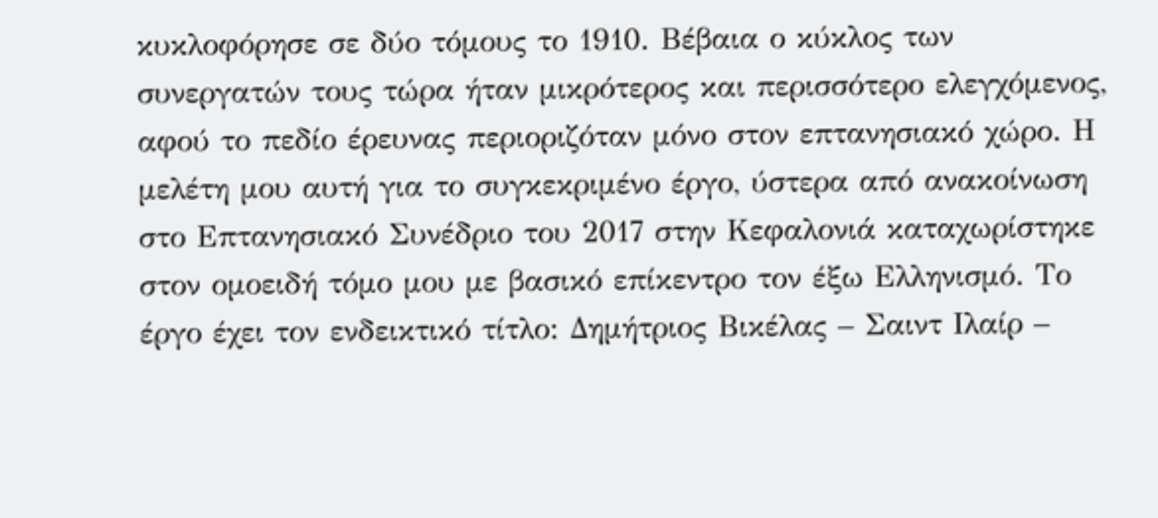κυκλοφόρησε σε δύο τόμους το 1910. Βέβαια ο κύκλος των συνεργατών τους τώρα ήταν μικρότερος και περισσότερο ελεγχόμενος, αφού το πεδίο έρευνας περιοριζόταν μόνο στον επτανησιακό χώρο. Η μελέτη μου αυτή για το συγκεκριμένο έργο, ύστερα από ανακοίνωση στο Επτανησιακό Συνέδριο του 2017 στην Κεφαλονιά καταχωρίστηκε στον ομοειδή τόμο μου με βασικό επίκεντρο τον έξω Ελληνισμό. Το έργο έχει τον ενδεικτικό τίτλο: Δημήτριος Βικέλας – Σαιντ Ιλαίρ –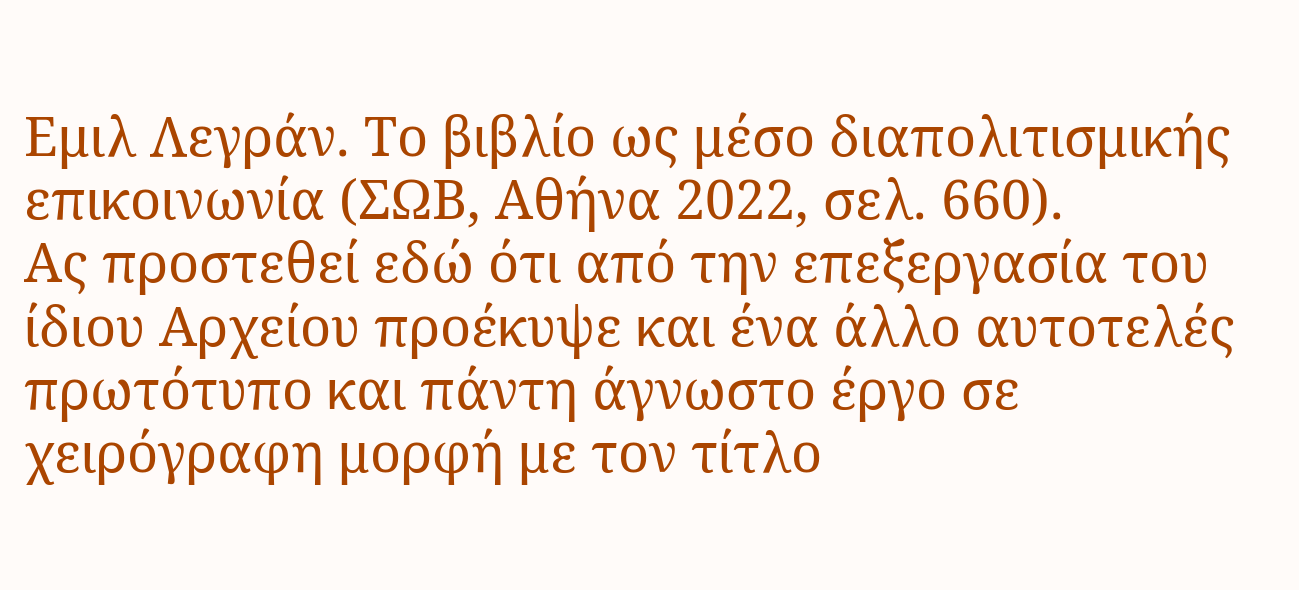Εμιλ Λεγράν. Το βιβλίο ως μέσο διαπολιτισμικής επικοινωνία (ΣΩΒ, Αθήνα 2022, σελ. 660).
Ας προστεθεί εδώ ότι από την επεξεργασία του ίδιου Αρχείου προέκυψε και ένα άλλο αυτοτελές πρωτότυπο και πάντη άγνωστο έργο σε χειρόγραφη μορφή με τον τίτλο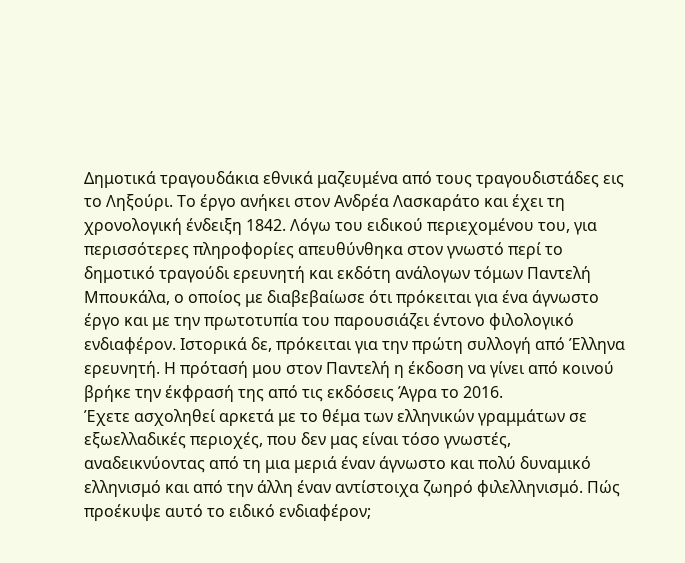Δημοτικά τραγουδάκια εθνικά μαζευμένα από τους τραγουδιστάδες εις το Ληξούρι. Το έργο ανήκει στον Ανδρέα Λασκαράτο και έχει τη χρονολογική ένδειξη 1842. Λόγω του ειδικού περιεχομένου του, για περισσότερες πληροφορίες απευθύνθηκα στον γνωστό περί το δημοτικό τραγούδι ερευνητή και εκδότη ανάλογων τόμων Παντελή Μπουκάλα, ο οποίος με διαβεβαίωσε ότι πρόκειται για ένα άγνωστο έργο και με την πρωτοτυπία του παρουσιάζει έντονο φιλολογικό ενδιαφέρον. Ιστορικά δε, πρόκειται για την πρώτη συλλογή από Έλληνα ερευνητή. Η πρότασή μου στον Παντελή η έκδοση να γίνει από κοινού βρήκε την έκφρασή της από τις εκδόσεις Άγρα το 2016.
Έχετε ασχοληθεί αρκετά με το θέμα των ελληνικών γραμμάτων σε εξωελλαδικές περιοχές, που δεν μας είναι τόσο γνωστές, αναδεικνύοντας από τη μια μεριά έναν άγνωστο και πολύ δυναμικό ελληνισμό και από την άλλη έναν αντίστοιχα ζωηρό φιλελληνισμό. Πώς προέκυψε αυτό το ειδικό ενδιαφέρον;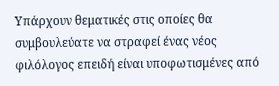Υπάρχουν θεματικές στις οποίες θα συμβουλεύατε να στραφεί ένας νέος φιλόλογος επειδή είναι υποφωτισμένες από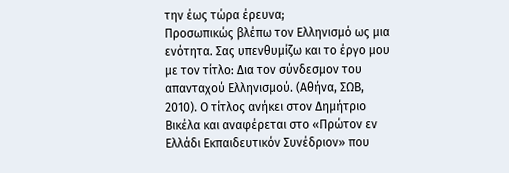την έως τώρα έρευνα;
Προσωπικώς βλέπω τον Ελληνισμό ως μια ενότητα. Σας υπενθυμίζω και το έργο μου με τον τίτλο: Δια τον σύνδεσμον του απανταχού Ελληνισμού. (Αθήνα, ΣΩΒ, 2010). Ο τίτλος ανήκει στον Δημήτριο Βικέλα και αναφέρεται στο «Πρώτον εν Ελλάδι Εκπαιδευτικόν Συνέδριον» που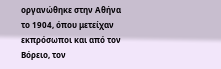οργανώθηκε στην Αθήνα το 1904, όπου μετείχαν εκπρόσωποι και από τον Βόρειο, τον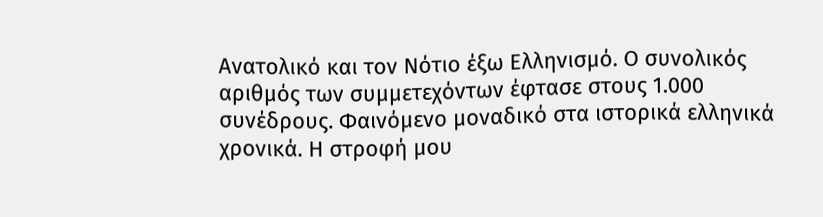Ανατολικό και τον Νότιο έξω Ελληνισμό. Ο συνολικός αριθμός των συμμετεχόντων έφτασε στους 1.000 συνέδρους. Φαινόμενο μοναδικό στα ιστορικά ελληνικά χρονικά. Η στροφή μου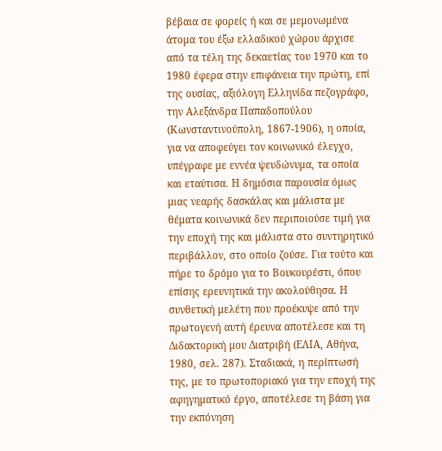βέβαια σε φορείς ή και σε μεμονωμένα άτομα του έξω ελλαδικού χώρου άρχισε από τα τέλη της δεκαετίας του 1970 και το 1980 έφερα στην επιφάνεια την πρώτη, επί της ουσίας, αξιόλογη Ελληνίδα πεζογράφο, την Αλεξάνδρα Παπαδοπούλου (Κωνσταντινούπολη, 1867-1906), η οποία, για να αποφεύγει τον κοινωνικό έλεγχο, υπέγραφε με εννέα ψευδώνυμα, τα οποία και εταύτισα. Η δημόσια παρουσία όμως μιας νεαρής δασκάλας και μάλιστα με θέματα κοινωνικά δεν περιποιούσε τιμή για την εποχή της και μάλιστα στο συντηρητικό περιβάλλον, στο οποίο ζούσε. Για τούτο και πήρε το δρόμο για το Βουκουρέστι, όπου επίσης ερευνητικά την ακολούθησα. Η συνθετική μελέτη που προέκυψε από την πρωτογενή αυτή έρευνα αποτέλεσε και τη Διδακτορική μου Διατριβή (ΕΛΙΑ, Αθήνα, 1980, σελ. 287). Σταδιακά, η περίπτωσή της, με το πρωτοποριακό για την εποχή της αφηγηματικό έργο, αποτέλεσε τη βάση για την εκπόνηση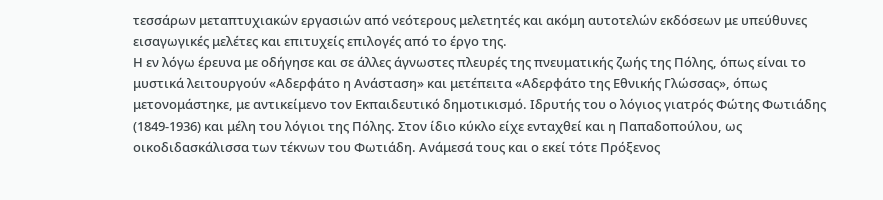τεσσάρων μεταπτυχιακών εργασιών από νεότερους μελετητές και ακόμη αυτοτελών εκδόσεων με υπεύθυνες εισαγωγικές μελέτες και επιτυχείς επιλογές από το έργο της.
Η εν λόγω έρευνα με οδήγησε και σε άλλες άγνωστες πλευρές της πνευματικής ζωής της Πόλης, όπως είναι το μυστικά λειτουργούν «Αδερφάτο η Ανάσταση» και μετέπειτα «Αδερφάτο της Εθνικής Γλώσσας», όπως μετονομάστηκε, με αντικείμενο τον Εκπαιδευτικό δημοτικισμό. Ιδρυτής του ο λόγιος γιατρός Φώτης Φωτιάδης (1849-1936) και μέλη του λόγιοι της Πόλης. Στον ίδιο κύκλο είχε ενταχθεί και η Παπαδοπούλου, ως οικοδιδασκάλισσα των τέκνων του Φωτιάδη. Ανάμεσά τους και ο εκεί τότε Πρόξενος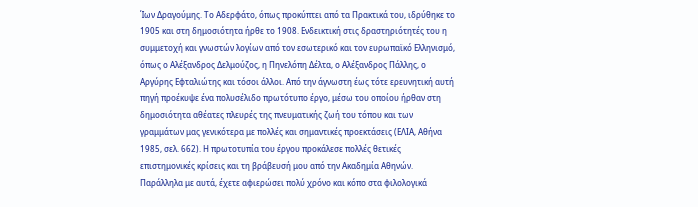Ίων Δραγούμης. Το Αδερφάτο, όπως προκύπτει από τα Πρακτικά του, ιδρύθηκε το 1905 και στη δημοσιότητα ήρθε το 1908. Ενδεικτική στις δραστηριότητές του η συμμετοχή και γνωστών λογίων από τον εσωτερικό και τον ευρωπαϊκό Ελληνισμό, όπως ο Αλέξανδρος Δελμούζος, η Πηνελόπη Δέλτα, ο Αλέξανδρος Πάλλης, ο Αργύρης Εφταλιώτης και τόσοι άλλοι. Από την άγνωστη έως τότε ερευνητική αυτή πηγή προέκυψε ένα πολυσέλιδο πρωτότυπο έργο, μέσω του οποίου ήρθαν στη δημοσιότητα αθέατες πλευρές της πνευματικής ζωή του τόπου και των γραμμάτων μας γενικότερα με πολλές και σημαντικές προεκτάσεις (ΕΛΙΑ, Αθήνα 1985, σελ. 662). Η πρωτοτυπία του έργου προκάλεσε πολλές θετικές επιστημονικές κρίσεις και τη βράβευσή μου από την Ακαδημία Αθηνών.
Παράλληλα με αυτά, έχετε αφιερώσει πολύ χρόνο και κόπο στα φιλολογικά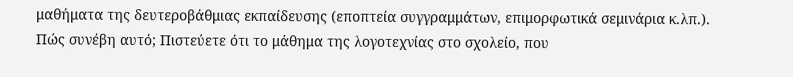μαθήματα της δευτεροβάθμιας εκπαίδευσης (εποπτεία συγγραμμάτων, επιμορφωτικά σεμινάρια κ.λπ.). Πώς συνέβη αυτό; Πιστεύετε ότι το μάθημα της λογοτεχνίας στο σχολείο, που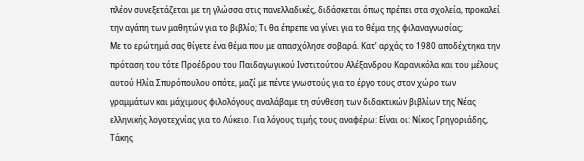πλέον συνεξετάζεται με τη γλώσσα στις πανελλαδικές, διδάσκεται όπως πρέπει στα σχολεία, προκαλεί την αγάπη των μαθητών για το βιβλίο; Τι θα έπρεπε να γίνει για το θέμα της φιλαναγνωσίας;
Με το ερώτημά σας θίγετε ένα θέμα που με απασχόλησε σοβαρά. Κατ’ αρχάς το 1980 αποδέχτηκα την πρόταση του τότε Προέδρου του Παιδαγωγικού Ινστιτούτου Αλέξανδρου Καρανικόλα και του μέλους αυτού Ηλία Σπυρόπουλου οπότε, μαζί με πέντε γνωστούς για το έργο τους στον χώρο των γραμμάτων και μάχιμους φιλολόγους αναλάβαμε τη σύνθεση των διδακτικών βιβλίων της Νέας ελληνικής λογοτεχνίας για το Λύκειο. Για λόγους τιμής τους αναφέρω: Είναι οι: Νίκος Γρηγοριάδης, Τάκης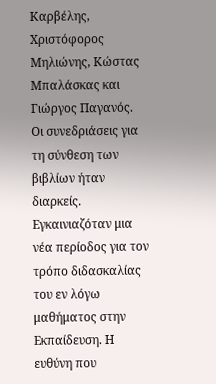Καρβέλης, Χριστόφορος Μηλιώνης, Κώστας Μπαλάσκας και Γιώργος Παγανός. Οι συνεδριάσεις για τη σύνθεση των βιβλίων ήταν διαρκείς. Εγκαινιαζόταν μια νέα περίοδος για τον τρόπο διδασκαλίας του εν λόγω μαθήματος στην Εκπαίδευση. Η ευθύνη που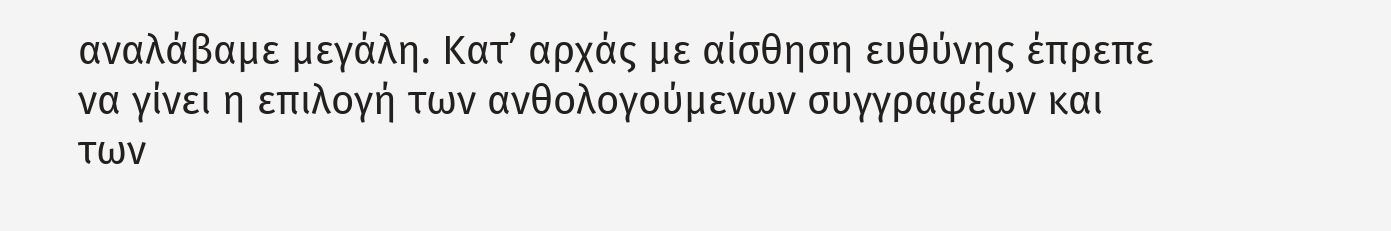αναλάβαμε μεγάλη. Κατ’ αρχάς με αίσθηση ευθύνης έπρεπε να γίνει η επιλογή των ανθολογούμενων συγγραφέων και των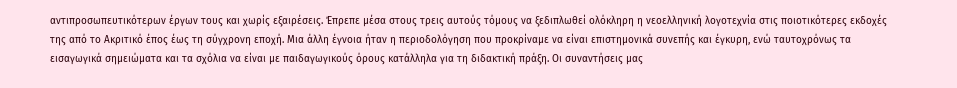αντιπροσωπευτικότερων έργων τους και χωρίς εξαιρέσεις. Έπρεπε μέσα στους τρεις αυτούς τόμους να ξεδιπλωθεί ολόκληρη η νεοελληνική λογοτεχνία στις ποιοτικότερες εκδοχές της από το Ακριτικό έπος έως τη σύγχρονη εποχή. Μια άλλη έγνοια ήταν η περιοδολόγηση που προκρίναμε να είναι επιστημονικά συνεπής και έγκυρη, ενώ ταυτοχρόνως τα εισαγωγικά σημειώματα και τα σχόλια να είναι με παιδαγωγικούς όρους κατάλληλα για τη διδακτική πράξη. Οι συναντήσεις μας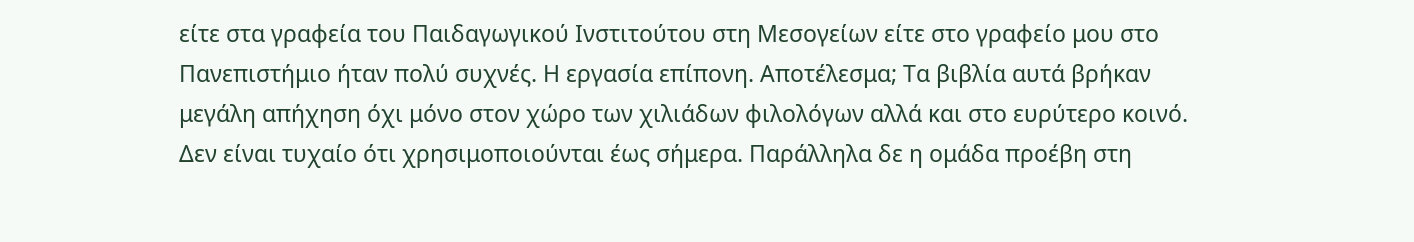είτε στα γραφεία του Παιδαγωγικού Ινστιτούτου στη Μεσογείων είτε στο γραφείο μου στο Πανεπιστήμιο ήταν πολύ συχνές. Η εργασία επίπονη. Αποτέλεσμα; Τα βιβλία αυτά βρήκαν μεγάλη απήχηση όχι μόνο στον χώρο των χιλιάδων φιλολόγων αλλά και στο ευρύτερο κοινό. Δεν είναι τυχαίο ότι χρησιμοποιούνται έως σήμερα. Παράλληλα δε η ομάδα προέβη στη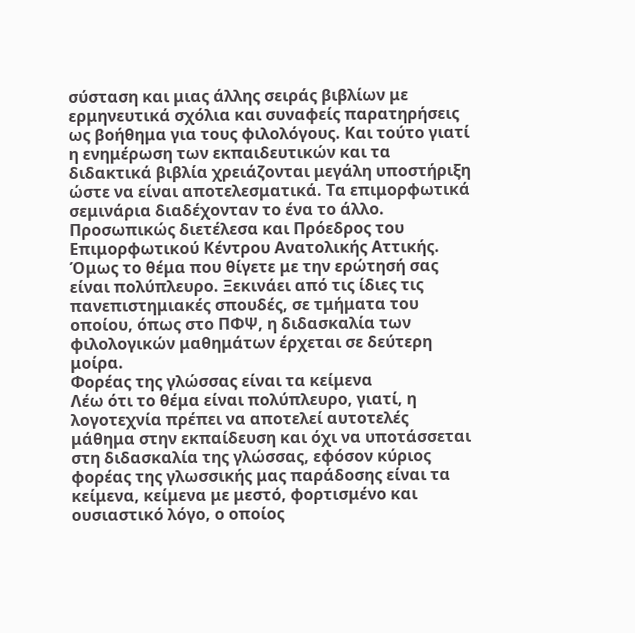σύσταση και μιας άλλης σειράς βιβλίων με ερμηνευτικά σχόλια και συναφείς παρατηρήσεις ως βοήθημα για τους φιλολόγους. Και τούτο γιατί η ενημέρωση των εκπαιδευτικών και τα διδακτικά βιβλία χρειάζονται μεγάλη υποστήριξη ώστε να είναι αποτελεσματικά. Τα επιμορφωτικά σεμινάρια διαδέχονταν το ένα το άλλο. Προσωπικώς διετέλεσα και Πρόεδρος του Επιμορφωτικού Κέντρου Ανατολικής Αττικής. Όμως το θέμα που θίγετε με την ερώτησή σας είναι πολύπλευρο. Ξεκινάει από τις ίδιες τις πανεπιστημιακές σπουδές, σε τμήματα του οποίου, όπως στο ΠΦΨ, η διδασκαλία των φιλολογικών μαθημάτων έρχεται σε δεύτερη μοίρα.
Φορέας της γλώσσας είναι τα κείμενα
Λέω ότι το θέμα είναι πολύπλευρο, γιατί, η λογοτεχνία πρέπει να αποτελεί αυτοτελές μάθημα στην εκπαίδευση και όχι να υποτάσσεται στη διδασκαλία της γλώσσας, εφόσον κύριος φορέας της γλωσσικής μας παράδοσης είναι τα κείμενα, κείμενα με μεστό, φορτισμένο και ουσιαστικό λόγο, ο οποίος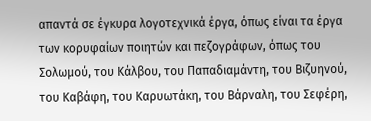απαντά σε έγκυρα λογοτεχνικά έργα, όπως είναι τα έργα των κορυφαίων ποιητών και πεζογράφων, όπως του Σολωμού, του Κάλβου, του Παπαδιαμάντη, του Βιζυηνού, του Καβάφη, του Καρυωτάκη, του Βάρναλη, του Σεφέρη,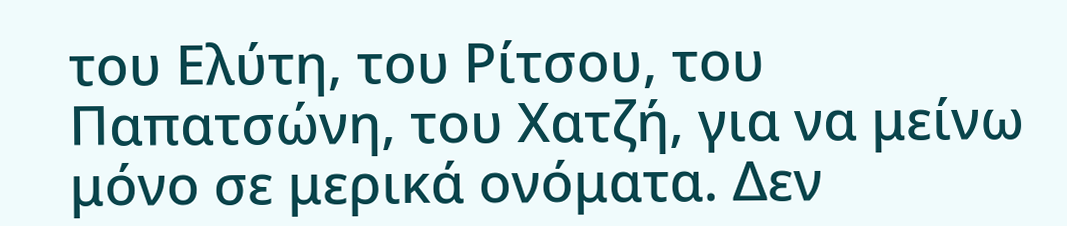του Ελύτη, του Ρίτσου, του Παπατσώνη, του Χατζή, για να μείνω μόνο σε μερικά ονόματα. Δεν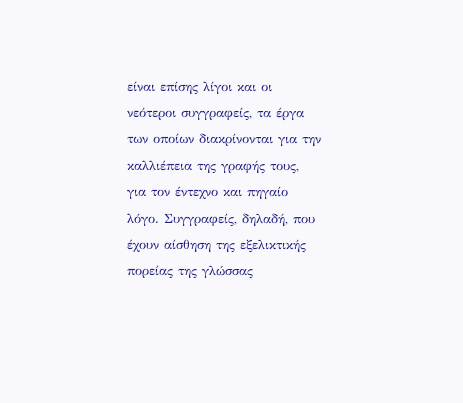είναι επίσης λίγοι και οι νεότεροι συγγραφείς, τα έργα των οποίων διακρίνονται για την καλλιέπεια της γραφής τους, για τον έντεχνο και πηγαίο λόγο. Συγγραφείς, δηλαδή, που έχουν αίσθηση της εξελικτικής πορείας της γλώσσας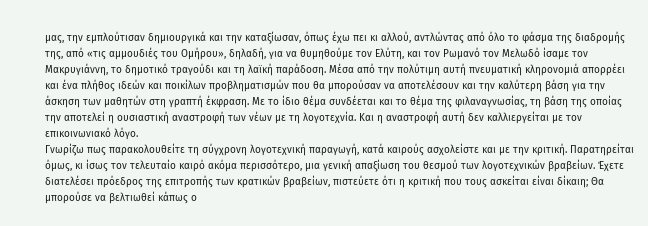μας, την εμπλούτισαν δημιουργικά και την καταξίωσαν, όπως έχω πει κι αλλού, αντλώντας από όλο το φάσμα της διαδρομής της, από «τις αμμουδιές του Ομήρου», δηλαδή, για να θυμηθούμε τον Ελύτη, και τον Ρωμανό τον Μελωδό ίσαμε τον Μακρυγιάννη, το δημοτικό τραγούδι και τη λαϊκή παράδοση. Μέσα από την πολύτιμη αυτή πνευματική κληρονομιά απορρέει και ένα πλήθος ιδεών και ποικίλων προβληματισμών που θα μπορούσαν να αποτελέσουν και την καλύτερη βάση για την άσκηση των μαθητών στη γραπτή έκφραση. Με το ίδιο θέμα συνδέεται και το θέμα της φιλαναγνωσίας, τη βάση της οποίας την αποτελεί η ουσιαστική αναστροφή των νέων με τη λογοτεχνία. Και η αναστροφή αυτή δεν καλλιεργείται με τον επικοινωνιακό λόγο.
Γνωρίζω πως παρακολουθείτε τη σύγχρονη λογοτεχνική παραγωγή, κατά καιρούς ασχολείστε και με την κριτική. Παρατηρείται όμως, κι ίσως τον τελευταίο καιρό ακόμα περισσότερο, μια γενική απαξίωση του θεσμού των λογοτεχνικών βραβείων. Έχετε διατελέσει πρόεδρος της επιτροπής των κρατικών βραβείων, πιστεύετε ότι η κριτική που τους ασκείται είναι δίκαιη; Θα μπορούσε να βελτιωθεί κάπως ο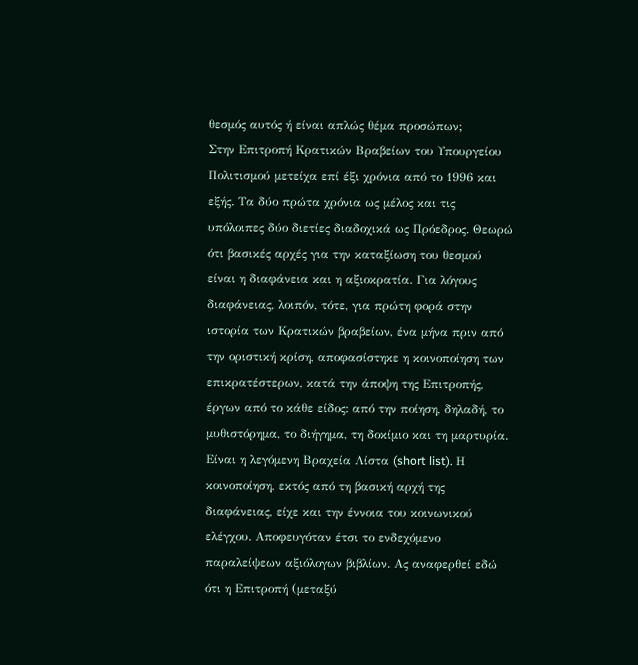θεσμός αυτός ή είναι απλώς θέμα προσώπων;
Στην Επιτροπή Κρατικών Βραβείων του Υπουργείου Πολιτισμού μετείχα επί έξι χρόνια από το 1996 και εξής. Τα δύο πρώτα χρόνια ως μέλος και τις υπόλοιπες δύο διετίες διαδοχικά ως Πρόεδρος. Θεωρώ ότι βασικές αρχές για την καταξίωση του θεσμού είναι η διαφάνεια και η αξιοκρατία. Για λόγους διαφάνειας, λοιπόν, τότε, για πρώτη φορά στην ιστορία των Κρατικών βραβείων, ένα μήνα πριν από την οριστική κρίση, αποφασίστηκε η κοινοποίηση των επικρατέστερων, κατά την άποψη της Επιτροπής, έργων από το κάθε είδος: από την ποίηση, δηλαδή, το μυθιστόρημα, το διήγημα, τη δοκίμιο και τη μαρτυρία. Είναι η λεγόμενη Βραχεία Λίστα (short list). Η κοινοποίηση, εκτός από τη βασική αρχή της διαφάνειας, είχε και την έννοια του κοινωνικού ελέγχου. Αποφευγόταν έτσι το ενδεχόμενο παραλείψεων αξιόλογων βιβλίων. Ας αναφερθεί εδώ ότι η Επιτροπή (μεταξύ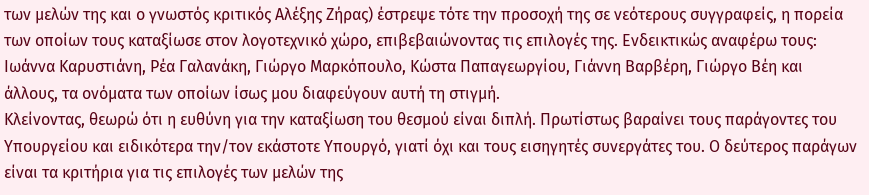των μελών της και ο γνωστός κριτικός Αλέξης Ζήρας) έστρεψε τότε την προσοχή της σε νεότερους συγγραφείς, η πορεία των οποίων τους καταξίωσε στον λογοτεχνικό χώρο, επιβεβαιώνοντας τις επιλογές της. Ενδεικτικώς αναφέρω τους: Ιωάννα Καρυστιάνη, Ρέα Γαλανάκη, Γιώργο Μαρκόπουλο, Κώστα Παπαγεωργίου, Γιάννη Βαρβέρη, Γιώργο Βέη και άλλους, τα ονόματα των οποίων ίσως μου διαφεύγουν αυτή τη στιγμή.
Κλείνοντας, θεωρώ ότι η ευθύνη για την καταξίωση του θεσμού είναι διπλή. Πρωτίστως βαραίνει τους παράγοντες του Υπουργείου και ειδικότερα την/τον εκάστοτε Υπουργό, γιατί όχι και τους εισηγητές συνεργάτες του. Ο δεύτερος παράγων είναι τα κριτήρια για τις επιλογές των μελών της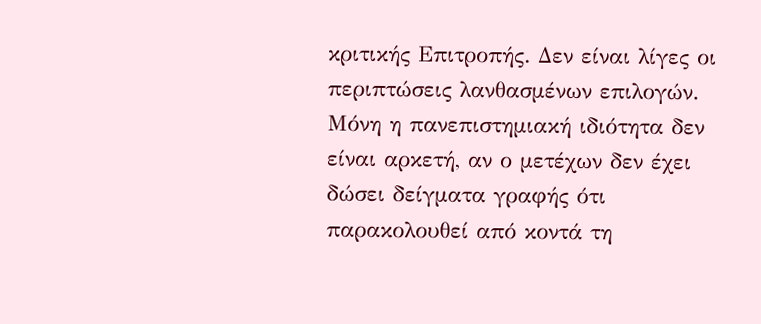κριτικής Επιτροπής. Δεν είναι λίγες οι περιπτώσεις λανθασμένων επιλογών. Μόνη η πανεπιστημιακή ιδιότητα δεν είναι αρκετή, αν ο μετέχων δεν έχει δώσει δείγματα γραφής ότι παρακολουθεί από κοντά τη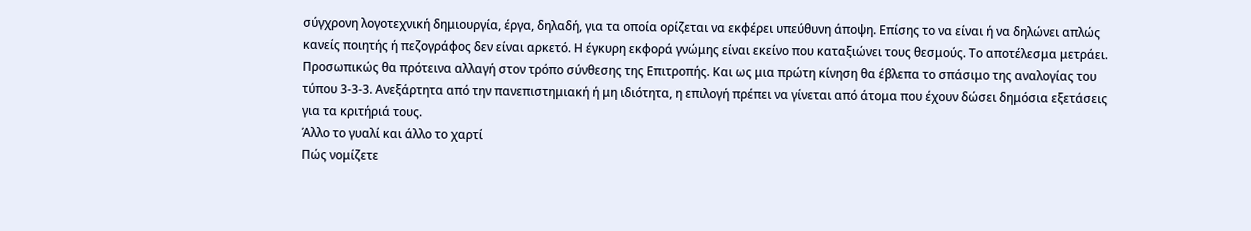σύγχρονη λογοτεχνική δημιουργία, έργα, δηλαδή, για τα οποία ορίζεται να εκφέρει υπεύθυνη άποψη. Επίσης το να είναι ή να δηλώνει απλώς κανείς ποιητής ή πεζογράφος δεν είναι αρκετό. Η έγκυρη εκφορά γνώμης είναι εκείνο που καταξιώνει τους θεσμούς. Το αποτέλεσμα μετράει. Προσωπικώς θα πρότεινα αλλαγή στον τρόπο σύνθεσης της Επιτροπής. Και ως μια πρώτη κίνηση θα έβλεπα το σπάσιμο της αναλογίας του τύπου 3-3-3. Ανεξάρτητα από την πανεπιστημιακή ή μη ιδιότητα, η επιλογή πρέπει να γίνεται από άτομα που έχουν δώσει δημόσια εξετάσεις για τα κριτήριά τους.
Άλλο το γυαλί και άλλο το χαρτί
Πώς νομίζετε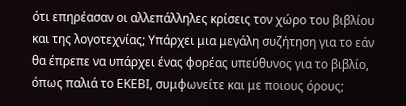ότι επηρέασαν οι αλλεπάλληλες κρίσεις τον χώρο του βιβλίου και της λογοτεχνίας; Υπάρχει μια μεγάλη συζήτηση για το εάν θα έπρεπε να υπάρχει ένας φορέας υπεύθυνος για το βιβλίο, όπως παλιά το ΕΚΕΒΙ, συμφωνείτε και με ποιους όρους;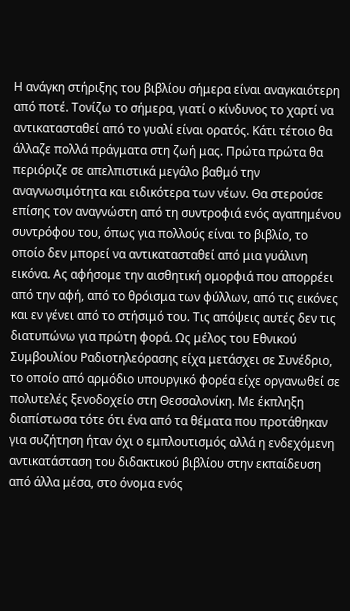Η ανάγκη στήριξης του βιβλίου σήμερα είναι αναγκαιότερη από ποτέ. Τονίζω το σήμερα, γιατί ο κίνδυνος το χαρτί να αντικατασταθεί από το γυαλί είναι ορατός. Κάτι τέτοιο θα άλλαζε πολλά πράγματα στη ζωή μας. Πρώτα πρώτα θα περιόριζε σε απελπιστικά μεγάλο βαθμό την αναγνωσιμότητα και ειδικότερα των νέων. Θα στερούσε επίσης τον αναγνώστη από τη συντροφιά ενός αγαπημένου συντρόφου του, όπως για πολλούς είναι το βιβλίο, το οποίο δεν μπορεί να αντικατασταθεί από μια γυάλινη εικόνα. Ας αφήσομε την αισθητική ομορφιά που απορρέει από την αφή, από το θρόισμα των φύλλων, από τις εικόνες και εν γένει από το στήσιμό του. Τις απόψεις αυτές δεν τις διατυπώνω για πρώτη φορά. Ως μέλος του Εθνικού Συμβουλίου Ραδιοτηλεόρασης είχα μετάσχει σε Συνέδριο, το οποίο από αρμόδιο υπουργικό φορέα είχε οργανωθεί σε πολυτελές ξενοδοχείο στη Θεσσαλονίκη. Με έκπληξη διαπίστωσα τότε ότι ένα από τα θέματα που προτάθηκαν για συζήτηση ήταν όχι ο εμπλουτισμός αλλά η ενδεχόμενη αντικατάσταση του διδακτικού βιβλίου στην εκπαίδευση από άλλα μέσα, στο όνομα ενός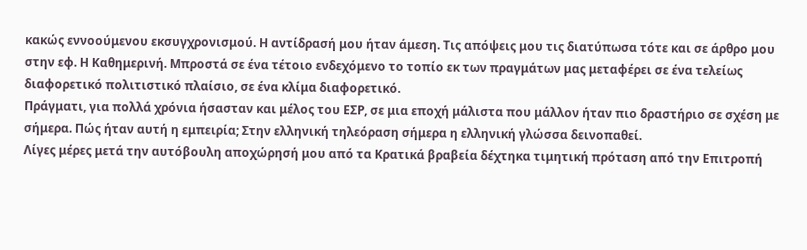κακώς εννοούμενου εκσυγχρονισμού. Η αντίδρασή μου ήταν άμεση. Τις απόψεις μου τις διατύπωσα τότε και σε άρθρο μου στην εφ. Η Καθημερινή. Μπροστά σε ένα τέτοιο ενδεχόμενο το τοπίο εκ των πραγμάτων μας μεταφέρει σε ένα τελείως διαφορετικό πολιτιστικό πλαίσιο, σε ένα κλίμα διαφορετικό.
Πράγματι, για πολλά χρόνια ήσασταν και μέλος του ΕΣΡ, σε μια εποχή μάλιστα που μάλλον ήταν πιο δραστήριο σε σχέση με σήμερα. Πώς ήταν αυτή η εμπειρία; Στην ελληνική τηλεόραση σήμερα η ελληνική γλώσσα δεινοπαθεί.
Λίγες μέρες μετά την αυτόβουλη αποχώρησή μου από τα Κρατικά βραβεία δέχτηκα τιμητική πρόταση από την Επιτροπή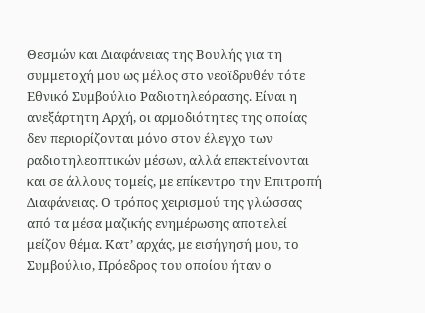Θεσμών και Διαφάνειας της Βουλής για τη συμμετοχή μου ως μέλος στο νεοϊδρυθέν τότε Εθνικό Συμβούλιο Ραδιοτηλεόρασης. Είναι η ανεξάρτητη Αρχή, οι αρμοδιότητες της οποίας δεν περιορίζονται μόνο στον έλεγχο των ραδιοτηλεοπτικών μέσων, αλλά επεκτείνονται και σε άλλους τομείς, με επίκεντρο την Επιτροπή Διαφάνειας. Ο τρόπος χειρισμού της γλώσσας από τα μέσα μαζικής ενημέρωσης αποτελεί μείζον θέμα. Κατ’ αρχάς, με εισήγησή μου, το Συμβούλιο, Πρόεδρος του οποίου ήταν ο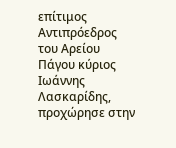επίτιμος Αντιπρόεδρος του Αρείου Πάγου κύριος Ιωάννης Λασκαρίδης, προχώρησε στην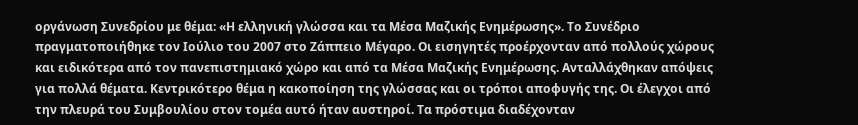οργάνωση Συνεδρίου με θέμα: «Η ελληνική γλώσσα και τα Μέσα Μαζικής Ενημέρωσης». Το Συνέδριο πραγματοποιήθηκε τον Ιούλιο του 2007 στο Ζάππειο Μέγαρο. Οι εισηγητές προέρχονταν από πολλούς χώρους και ειδικότερα από τον πανεπιστημιακό χώρο και από τα Μέσα Μαζικής Ενημέρωσης. Ανταλλάχθηκαν απόψεις για πολλά θέματα. Κεντρικότερο θέμα η κακοποίηση της γλώσσας και οι τρόποι αποφυγής της. Οι έλεγχοι από την πλευρά του Συμβουλίου στον τομέα αυτό ήταν αυστηροί. Τα πρόστιμα διαδέχονταν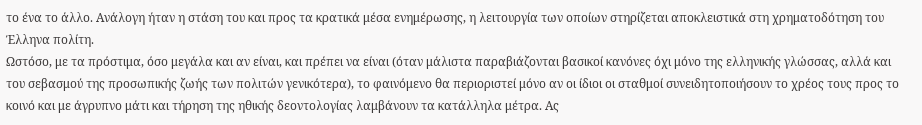το ένα το άλλο. Ανάλογη ήταν η στάση του και προς τα κρατικά μέσα ενημέρωσης, η λειτουργία των οποίων στηρίζεται αποκλειστικά στη χρηματοδότηση του Έλληνα πολίτη.
Ωστόσο, με τα πρόστιμα, όσο μεγάλα και αν είναι, και πρέπει να είναι (όταν μάλιστα παραβιάζονται βασικοί κανόνες όχι μόνο της ελληνικής γλώσσας, αλλά και του σεβασμού της προσωπικής ζωής των πολιτών γενικότερα), το φαινόμενο θα περιοριστεί μόνο αν οι ίδιοι οι σταθμοί συνειδητοποιήσουν το χρέος τους προς το κοινό και με άγρυπνο μάτι και τήρηση της ηθικής δεοντολογίας λαμβάνουν τα κατάλληλα μέτρα. Ας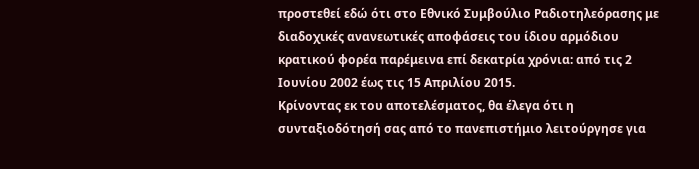προστεθεί εδώ ότι στο Εθνικό Συμβούλιο Ραδιοτηλεόρασης με διαδοχικές ανανεωτικές αποφάσεις του ίδιου αρμόδιου κρατικού φορέα παρέμεινα επί δεκατρία χρόνια: από τις 2 Ιουνίου 2002 έως τις 15 Απριλίου 2015.
Κρίνοντας εκ του αποτελέσματος, θα έλεγα ότι η συνταξιοδότησή σας από το πανεπιστήμιο λειτούργησε για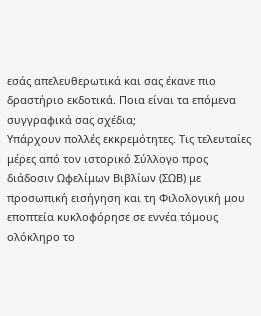εσάς απελευθερωτικά και σας έκανε πιο δραστήριο εκδοτικά. Ποια είναι τα επόμενα συγγραφικά σας σχέδια;
Υπάρχουν πολλές εκκρεμότητες. Τις τελευταίες μέρες από τον ιστορικό Σύλλογο προς διάδοσιν Ωφελίμων Βιβλίων (ΣΩΒ) με προσωπική εισήγηση και τη Φιλολογική μου εποπτεία κυκλοφόρησε σε εννέα τόμους ολόκληρο το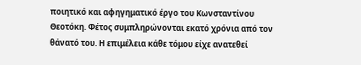ποιητικό και αφηγηματικό έργο του Κωνσταντίνου Θεοτόκη. Φέτος συμπληρώνονται εκατό χρόνια από τον θάνατό του. Η επιμέλεια κάθε τόμου είχε ανατεθεί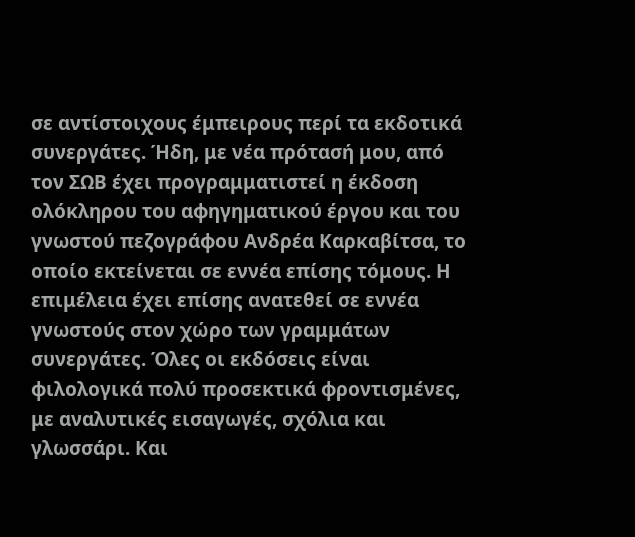σε αντίστοιχους έμπειρους περί τα εκδοτικά συνεργάτες. Ήδη, με νέα πρότασή μου, από τον ΣΩΒ έχει προγραμματιστεί η έκδοση ολόκληρου του αφηγηματικού έργου και του γνωστού πεζογράφου Ανδρέα Καρκαβίτσα, το οποίο εκτείνεται σε εννέα επίσης τόμους. Η επιμέλεια έχει επίσης ανατεθεί σε εννέα γνωστούς στον χώρο των γραμμάτων συνεργάτες. Όλες οι εκδόσεις είναι φιλολογικά πολύ προσεκτικά φροντισμένες, με αναλυτικές εισαγωγές, σχόλια και γλωσσάρι. Και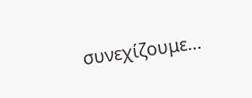συνεχίζουμε…